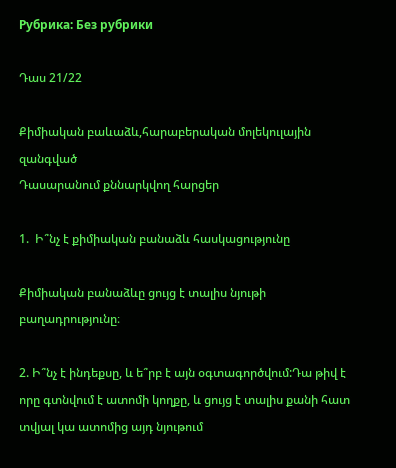Рубрика: Без рубрики

Դաս 21/22

Քիմիական բաևաձև,հարաբերական մոլեկուլային զանգված
Դասարանում քննարկվող հարցեր

1.  Ի՞նչ է քիմիական բանաձև հասկացությունը

Քիմիական բանաձևը ցույց է տալիս նյութի բաղադրությունը։

2. Ի՞նչ է ինդեքսը, և ե՞րբ է այն օգտագործվում:Դա թիվ է որը գտնվում է ատոմի կողքը, և ցույց է տալիս քանի հատ տվյալ կա ատոմից այդ նյութում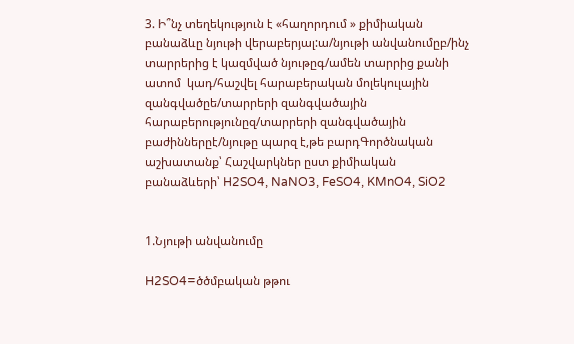3. Ի՞նչ տեղեկություն է «հաղորդում » քիմիական բանաձևը նյութի վերաբերյալ:ա/նյութի անվանումըբ/ինչ տարրերից է կազմված նյութըգ/ամեն տարրից քանի ատոմ  կադ/հաշվել հարաբերական մոլեկուլային զանգվածըե/տարրերի զանգվածային հարաբերությունըզ/տարրերի զանգվածային բաժիններըէ/նյութը պարզ է,թե բարդԳործնական աշխատանք՝ Հաշվարկներ ըստ քիմիական բանաձևերի՝ H2SO4, NaNO3, FeSO4, KMnO4, SiO2


1.Նյութի անվանումը

H2SO4=ծծմբական թթու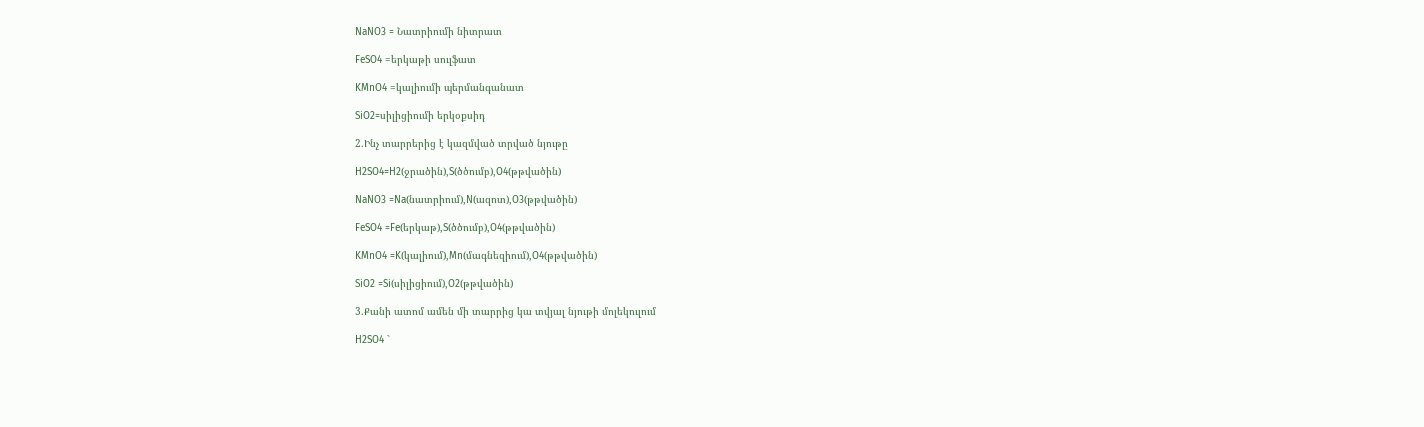NaNO3 = Նատրիումի նիտրատ

FeSO4 =երկաթի սուլֆատ

KMnO4 =կալիումի պերմանգանատ

SiO2=սիլիցիումի երկօքսիդ

2.Ինչ տարրերից է կազմված տրված նյութը

H2SO4=H2(ջրածին),S(ծծումբ),O4(թթվածին)

NaNO3 =Na(նատրիում),N(ազոտ),O3(թթվածին)

FeSO4 =Fe(երկաթ),S(ծծումբ),O4(թթվածին)

KMnO4 =K(կալիում),Mn(մագնեզիում),O4(թթվածին)

SiO2 =Si(սիլիցիում),O2(թթվածին)

3.Քանի ատոմ ամեն մի տարրից կա տվյալ նյութի մոլեկուլում

H2SO4 `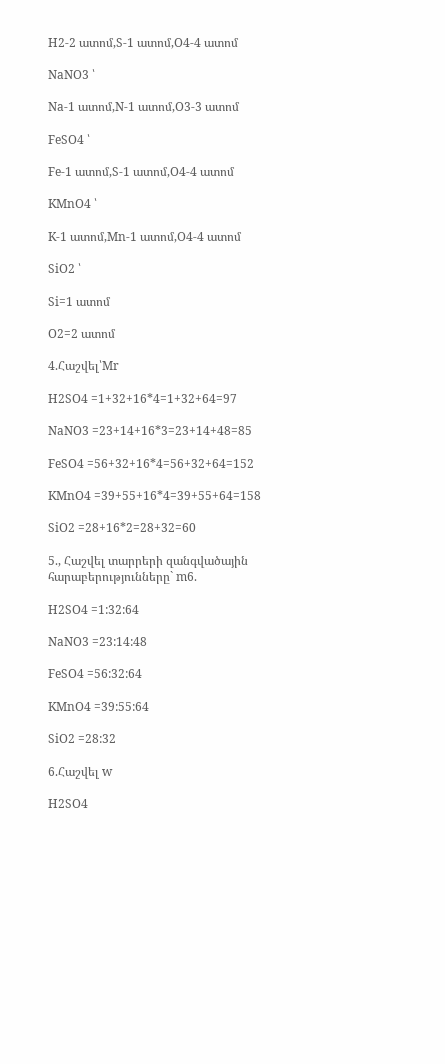H2-2 ատոմ,S-1 ատոմ,O4-4 ատոմ

NaNO3 ՝

Na-1 ատոմ,N-1 ատոմ,O3-3 ատոմ

FeSO4 ՝

Fe-1 ատոմ,S-1 ատոմ,O4-4 ատոմ

KMnO4 ՝

K-1 ատոմ,Mn-1 ատոմ,O4-4 ատոմ

SiO2 ՝

Si=1 ատոմ

O2=2 ատոմ

4.Հաշվել՝Mr

H2SO4 =1+32+16*4=1+32+64=97

NaNO3 =23+14+16*3=23+14+48=85

FeSO4 =56+32+16*4=56+32+64=152

KMnO4 =39+55+16*4=39+55+64=158

SiO2 =28+16*2=28+32=60

5., Հաշվել տարրերի զանգվածային հարաբերությունները` m6.

H2SO4 =1:32:64

NaNO3 =23:14:48

FeSO4 =56:32:64

KMnO4 =39:55:64

SiO2 =28:32

6.Հաշվել w

H2SO4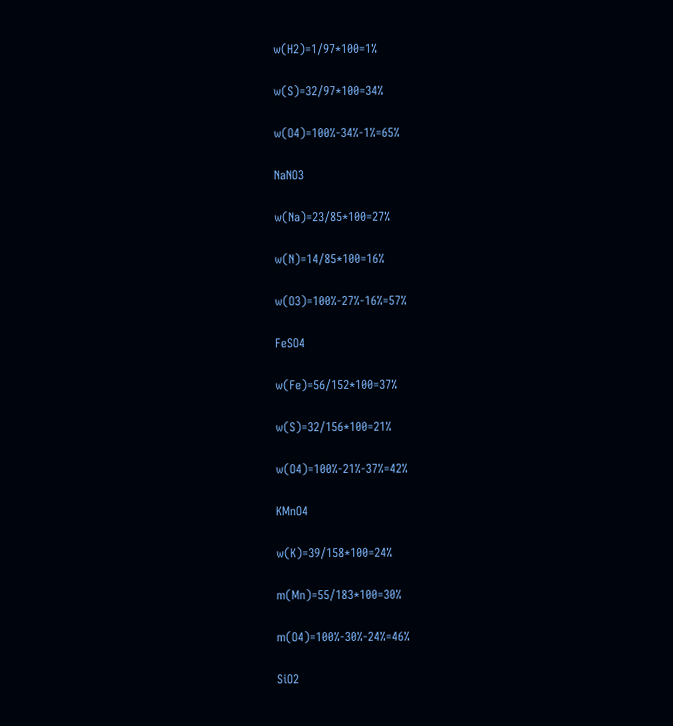w(H2)=1/97*100=1%

w(S)=32/97*100=34%

w(O4)=100%-34%-1%=65%

NaNO3

w(Na)=23/85*100=27%

w(N)=14/85*100=16%

w(O3)=100%-27%-16%=57%

FeSO4

w(Fe)=56/152*100=37%

w(S)=32/156*100=21%

w(O4)=100%-21%-37%=42%

KMnO4

w(K)=39/158*100=24%

m(Mn)=55/183*100=30%

m(O4)=100%-30%-24%=46%

SiO2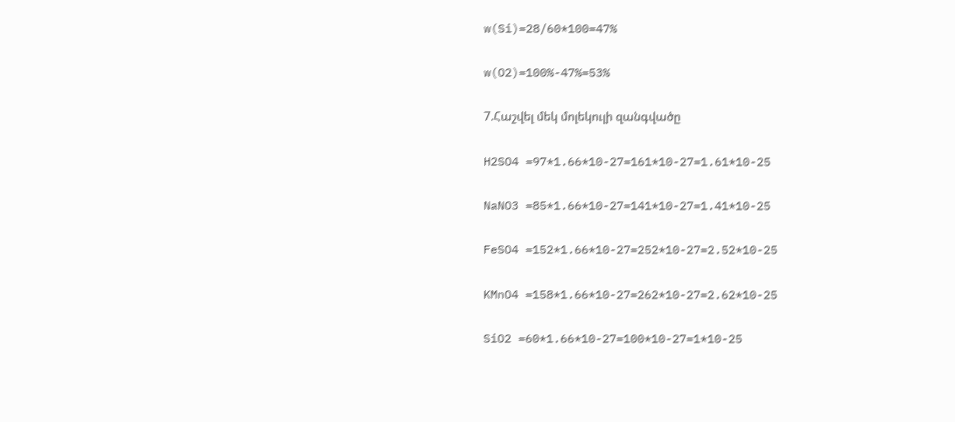w(Si)=28/60*100=47%

w(O2)=100%-47%=53%

7.Հաշվել մեկ մոլեկուլի զանգվածը

H2SO4 =97*1.66*10-27=161*10-27=1.61*10-25

NaNO3 =85*1.66*10-27=141*10-27=1.41*10-25

FeSO4 =152*1.66*10-27=252*10-27=2.52*10-25

KMnO4 =158*1.66*10-27=262*10-27=2.62*10-25

SiO2 =60*1.66*10-27=100*10-27=1*10-25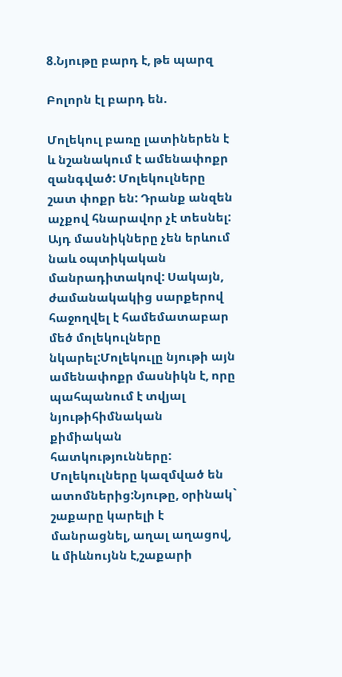8.Նյութը բարդ է, թե պարզ

Բոլորն էլ բարդ են.

Մոլեկուլ բառը լատիներեն է և նշանակում է ամենափոքր զանգված: Մոլեկուլները շատ փոքր են: Դրանք անզեն աչքով հնարավոր չէ տեսնել: Այդ մասնիկները չեն երևում նաև օպտիկական մանրադիտակով: Սակայն, ժամանակակից սարքերով հաջողվել է համեմատաբար մեծ մոլեկուլները նկարել:Մոլեկուլը նյութի այն ամենափոքր մասնիկն է, որը պահպանում է տվյալ նյութիհիմնական քիմիական հատկությունները: Մոլեկուլները կազմված են ատոմներից:Նյութը, օրինակ` շաքարը կարելի է մանրացնել, աղալ աղացով, և միևնույնն է,շաքարի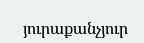յուրաքանչյուր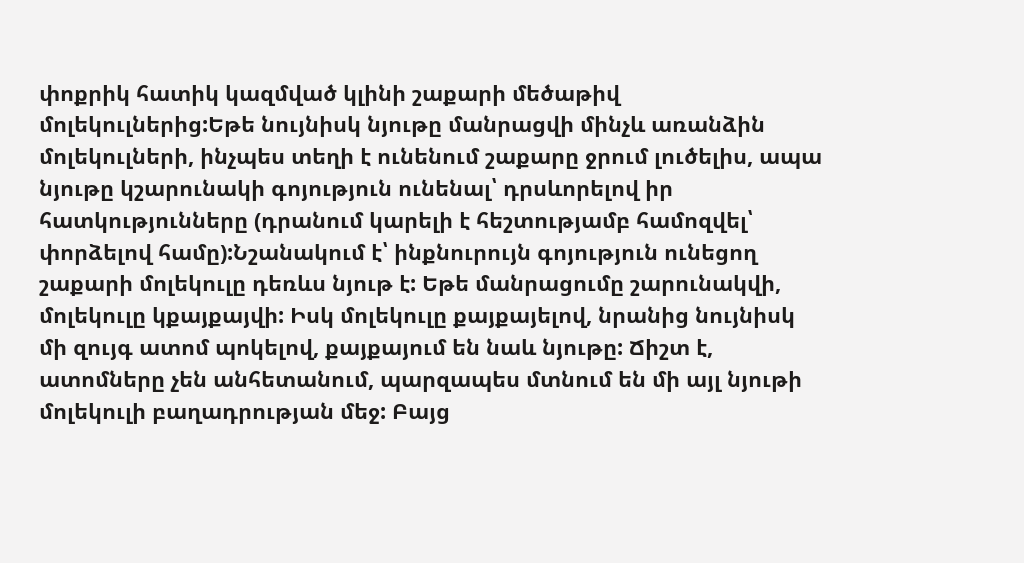փոքրիկ հատիկ կազմված կլինի շաքարի մեծաթիվ մոլեկուլներից:Եթե նույնիսկ նյութը մանրացվի մինչև առանձին մոլեկուլների, ինչպես տեղի է ունենում շաքարը ջրում լուծելիս, ապա նյութը կշարունակի գոյություն ունենալ՝ դրսևորելով իր հատկությունները (դրանում կարելի է հեշտությամբ համոզվել՝ փորձելով համը):Նշանակում է՝ ինքնուրույն գոյություն ունեցող շաքարի մոլեկուլը դեռևս նյութ է: Եթե մանրացումը շարունակվի, մոլեկուլը կքայքայվի: Իսկ մոլեկուլը քայքայելով, նրանից նույնիսկ մի զույգ ատոմ պոկելով, քայքայում են նաև նյութը: Ճիշտ է, ատոմները չեն անհետանում, պարզապես մտնում են մի այլ նյութի մոլեկուլի բաղադրության մեջ: Բայց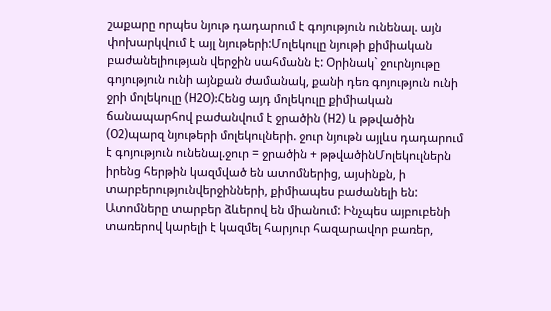շաքարը որպես նյութ դադարում է գոյություն ունենալ. այն փոխարկվում է այլ նյութերի:Մոլեկուլը նյութի քիմիական բաժանելիության վերջին սահմանն է: Օրինակ` ջուրնյութը գոյություն ունի այնքան ժամանակ, քանի դեռ գոյություն ունի ջրի մոլեկուլը (H2O):Հենց այդ մոլեկուլը քիմիական ճանապարհով բաժանվում է ջրածին (H2) և թթվածին (O2)պարզ նյութերի մոլեկուլների. ջուր նյութն այլևս դադարում է գոյություն ունենալ.ջուր = ջրածին + թթվածինՄոլեկուլներն իրենց հերթին կազմված են ատոմներից, այսինքն, ի տարբերությունվերջինների, քիմիապես բաժանելի են: Ատոմները տարբեր ձևերով են միանում: Ինչպես այբուբենի տառերով կարելի է կազմել հարյուր հազարավոր բառեր,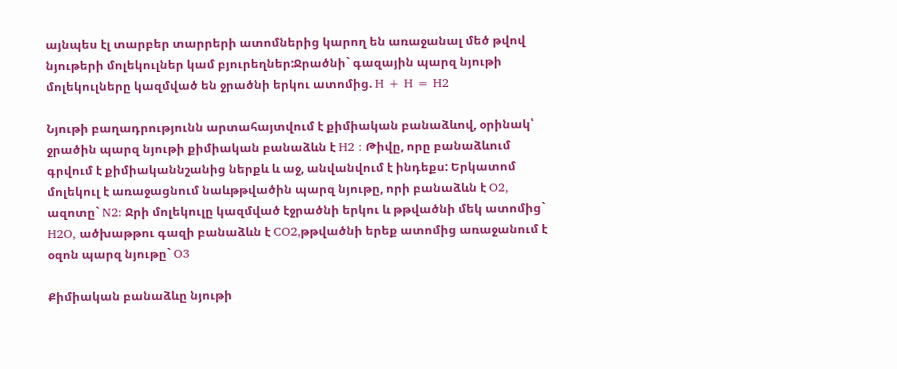այնպես էլ տարբեր տարրերի ատոմներից կարող են առաջանալ մեծ թվով նյութերի մոլեկուլներ կամ բյուրեղներ:Ջրածնի` գազային պարզ նյութի մոլեկուլները կազմված են ջրածնի երկու ատոմից. H + H = H2

Նյութի բաղադրությունն արտահայտվում է քիմիական բանաձևով, օրինակ՝ ջրածին պարզ նյութի քիմիական բանաձևն է H2 : Թիվը, որը բանաձևում գրվում է քիմիականնշանից ներքև և աջ, անվանվում է ինդեքս: Երկատոմ մոլեկուլ է առաջացնում նաևթթվածին պարզ նյութը, որի բանաձևն է O2, ազոտը` N2: Ջրի մոլեկուլը կազմված էջրածնի երկու և թթվածնի մեկ ատոմից` H2O, ածխաթթու գազի բանաձևն է CO2,թթվածնի երեք ատոմից առաջանում է օզոն պարզ նյութը` O3

Քիմիական բանաձևը նյութի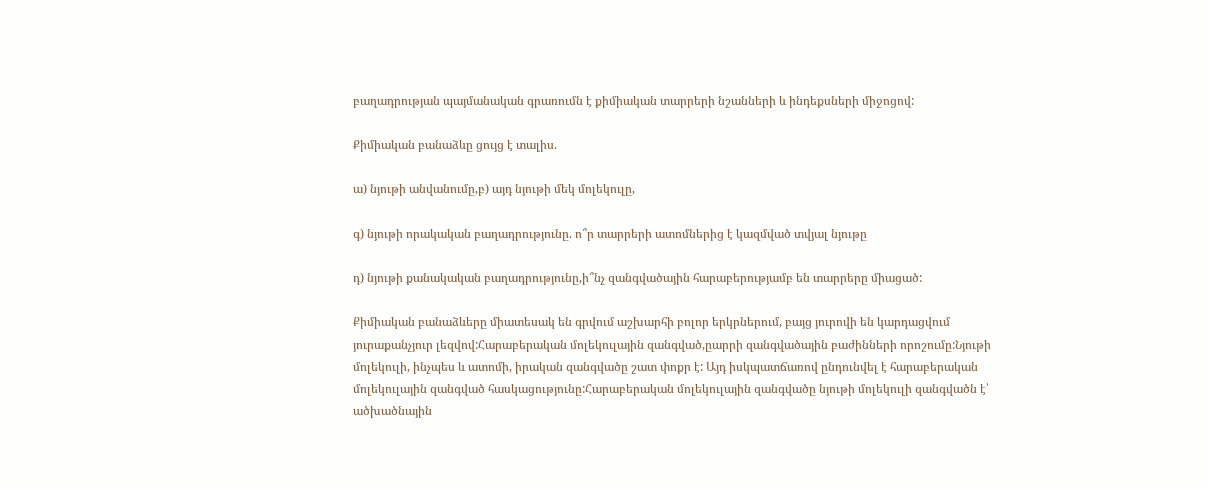բաղադրության պայմանական գրառումն է քիմիական տարրերի նշանների և ինդեքսների միջոցով:

Քիմիական բանաձևը ցույց է տալիս.

ա) նյութի անվանումը,բ) այդ նյութի մեկ մոլեկուլը,

գ) նյութի որակական բաղադրությունը. ո՞ր տարրերի ատոմներից է կազմված տվյալ նյութը

դ) նյութի քանակական բաղադրությունը,ի՞նչ զանգվածային հարաբերությամբ են տարրերը միացած:

Քիմիական բանաձևերը միատեսակ են գրվում աշխարհի բոլոր երկրներում, բայց յուրովի են կարդացվում յուրաքանչյուր լեզվով:Հարաբերական մոլեկուլային զանգված,ըարրի զանգվածային բաժինների որոշումը:Նյութի մոլեկուլի, ինչպես և ատոմի, իրական զանգվածը շատ փոքր է: Այդ իսկպատճառով ընդունվել է հարաբերական մոլեկուլային զանգված հասկացությունը:Հարաբերական մոլեկուլային զանգվածը նյութի մոլեկուլի զանգվածն է՝ ածխածնային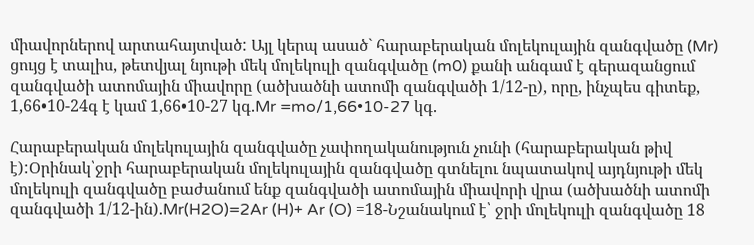միավորներով արտահայտված: Այլ կերպ ասած` հարաբերական մոլեկուլային զանգվածը (Mr) ցույց է տալիս, թետվյալ նյութի մեկ մոլեկուլի զանգվածը (m0) քանի անգամ է գերազանցում զանգվածի ատոմային միավորը (ածխածնի ատոմի զանգվածի 1/12-ը), որը, ինչպես գիտեք, 1,66•10-24գ է կամ 1,66•10-27 կգ.Mr =mo/1,66•10-27 կգ.

Հարաբերական մոլեկուլային զանգվածը չափողականություն չունի (հարաբերական թիվ է):Օրինակ՝ջրի հարաբերական մոլեկուլային զանգվածը գտնելու նպատակով այդնյութի մեկ մոլեկուլի զանգվածը բաժանում ենք զանգվածի ատոմային միավորի վրա (ածխածնի ատոմի զանգվածի 1/12-ին).Mr(H2O)=2Ar (H)+ Ar (O) =18-Նշանակում է՝ ջրի մոլեկուլի զանգվածը 18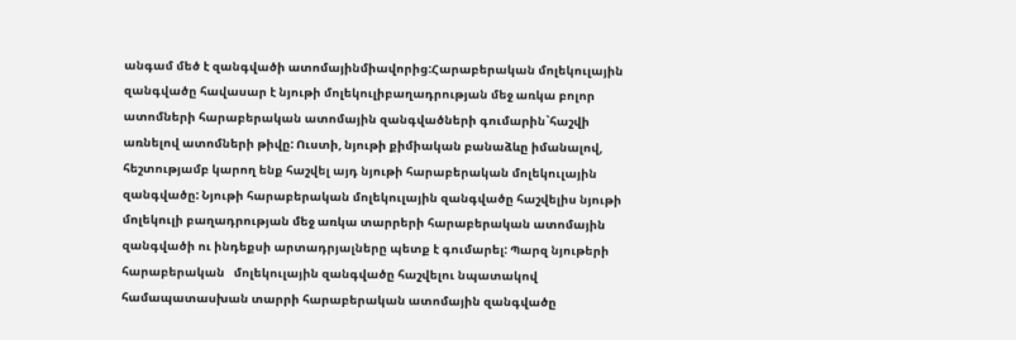անգամ մեծ է զանգվածի ատոմայինմիավորից:Հարաբերական մոլեկուլային զանգվածը հավասար է նյութի մոլեկուլիբաղադրության մեջ առկա բոլոր ատոմների հարաբերական ատոմային զանգվածների գումարին`հաշվի առնելով ատոմների թիվը: Ուստի, նյութի քիմիական բանաձևը իմանալով, հեշտությամբ կարող ենք հաշվել այդ նյութի հարաբերական մոլեկուլային զանգվածը: Նյութի հարաբերական մոլեկուլային զանգվածը հաշվելիս նյութի մոլեկուլի բաղադրության մեջ առկա տարրերի հարաբերական ատոմային զանգվածի ու ինդեքսի արտադրյալները պետք է գումարել: Պարզ նյութերի հարաբերական   մոլեկուլային զանգվածը հաշվելու նպատակով համապատասխան տարրի հարաբերական ատոմային զանգվածը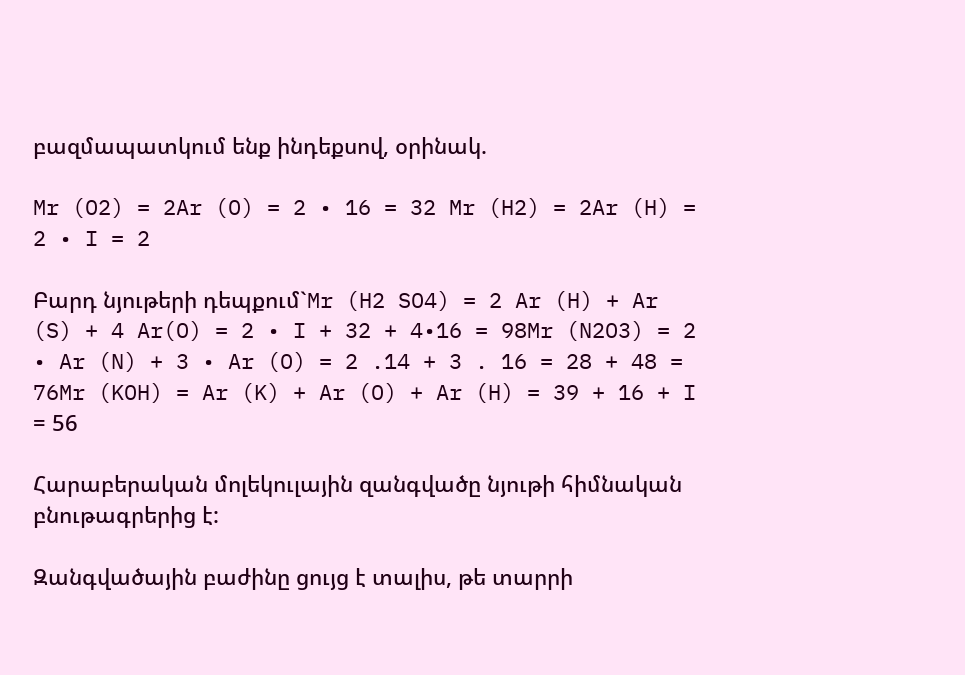բազմապատկում ենք ինդեքսով, օրինակ.

Mr (O2) = 2Ar (O) = 2 • 16 = 32 Mr (H2) = 2Ar (H) = 2 • I = 2

Բարդ նյութերի դեպքում`Mr (H2 SO4) = 2 Ar (H) + Ar (S) + 4 Ar(O) = 2 • I + 32 + 4•16 = 98Mr (N2O3) = 2 • Ar (N) + 3 • Ar (O) = 2 .14 + 3 . 16 = 28 + 48 = 76Mr (KOH) = Ar (K) + Ar (O) + Ar (H) = 39 + 16 + I = 56

Հարաբերական մոլեկուլային զանգվածը նյութի հիմնական բնութագրերից է:

Զանգվածային բաժինը ցույց է տալիս, թե տարրի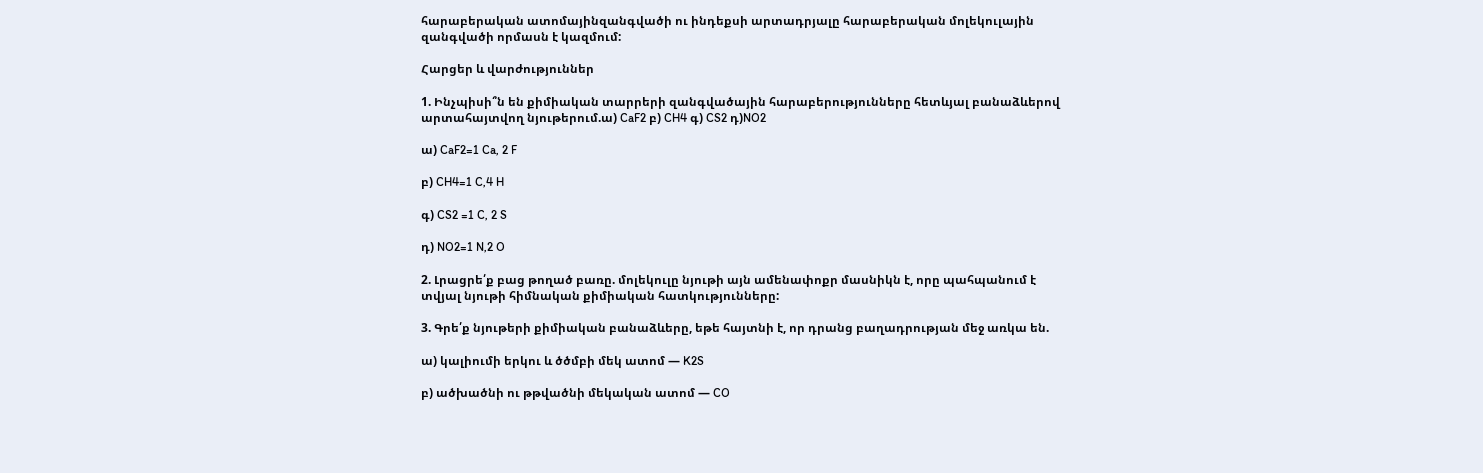հարաբերական ատոմայինզանգվածի ու ինդեքսի արտադրյալը հարաբերական մոլեկուլային զանգվածի որմասն է կազմում:

Հարցեր և վարժություններ

1. Ինչպիսի՞ն են քիմիական տարրերի զանգվածային հարաբերությունները հետևյալ բանաձևերով արտահայտվող նյութերում.ա) CaF2 բ) CH4 գ) CS2 դ)NO2

ա) CaF2=1 Ca, 2 F

բ) CH4=1 C,4 H

գ) CS2 =1 C, 2 S

դ) NO2=1 N,2 O

2. Լրացրե՛ք բաց թողած բառը. մոլեկուլը նյութի այն ամենափոքր մասնիկն է, որը պահպանում է տվյալ նյութի հիմնական քիմիական հատկությունները:

3. Գրե՛ք նյութերի քիմիական բանաձևերը, եթե հայտնի է, որ դրանց բաղադրության մեջ առկա են.

ա) կալիումի երկու և ծծմբի մեկ ատոմ — K2S

բ) ածխածնի ու թթվածնի մեկական ատոմ — CO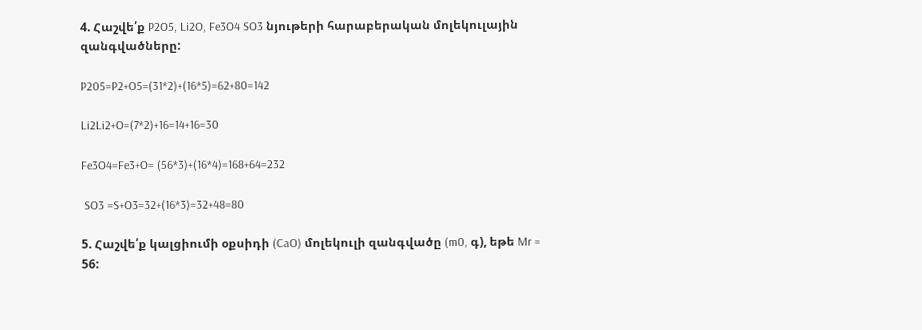4. Հաշվե՛ք P2O5, Li2O, Fe3O4 SO3 նյութերի հարաբերական մոլեկուլային զանգվածները:

P205=P2+O5=(31*2)+(16*5)=62+80=142

Li2Li2+O=(7*2)+16=14+16=30

Fe3O4=Fe3+O= (56*3)+(16*4)=168+64=232

 SO3 =S+O3=32+(16*3)=32+48=80

5. Հաշվե՛ք կալցիումի օքսիդի (CaO) մոլեկուլի զանգվածը (m0, գ), եթե Mr = 56: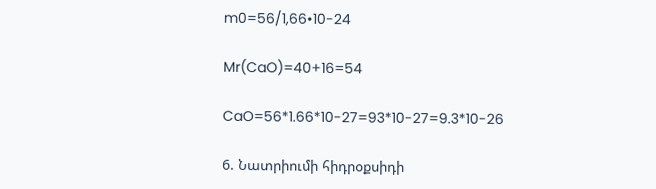m0=56/1,66•10-24

Mr(CaO)=40+16=54

CaO=56*1.66*10-27=93*10-27=9.3*10-26

6. Նատրիումի հիդրօքսիդի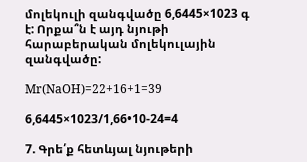մոլեկուլի զանգվածը 6,6445×1023 գ է: Որքա՞ն է այդ նյութի հարաբերական մոլեկուլային զանգվածը:

Mr(NaOH)=22+16+1=39

6,6445×1023/1,66•10-24=4

7. Գրե՛ք հետևյալ նյութերի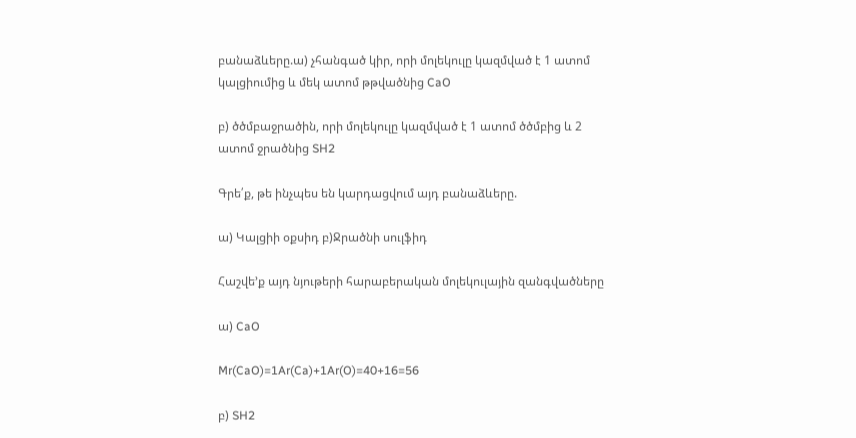բանաձևերը.ա) չհանգած կիր, որի մոլեկուլը կազմված է 1 ատոմ կալցիումից և մեկ ատոմ թթվածնից CaO

բ) ծծմբաջրածին, որի մոլեկուլը կազմված է 1 ատոմ ծծմբից և 2 ատոմ ջրածնից SH2

Գրե՛ք, թե ինչպես են կարդացվում այդ բանաձևերը.

ա) Կալցիի օքսիդ բ)Ջրածնի սուլֆիդ

Հաշվե’ք այդ նյութերի հարաբերական մոլեկուլային զանգվածները

ա) CaO

Mr(CaO)=1Ar(Ca)+1Ar(O)=40+16=56

բ) SH2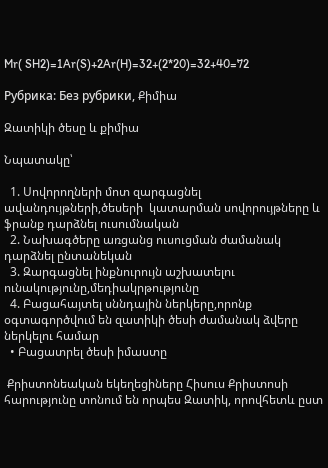Mr( SH2)=1Ar(S)+2Ar(H)=32+(2*20)=32+40=72

Рубрика: Без рубрики, Քիմիա

Զատիկի ծեսը և քիմիա

Նպատակը՝

  1. Սովորողների մոտ զարգացնել ավանդույթների,ծեսերի  կատարման սովորույթները և ֆրանք դարձնել ուսումնական
  2. Նախագծերը առցանց ուսուցման ժամանակ դարձնել ընտանեկան
  3. Զարգացնել ինքնուրույն աշխատելու ունակությունը,մեդիակրթությունը
  4. Բացահայտել սննդային ներկերը,որոնք օգտագործվում են զատիկի ծեսի ժամանակ ձվերը ներկելու համար
  • Բացատրել ծեսի իմաստը

 Քրիստոնեական եկեղեցիները Հիսուս Քրիստոսի հարությունը տոնում են որպես Զատիկ, որովհետև ըստ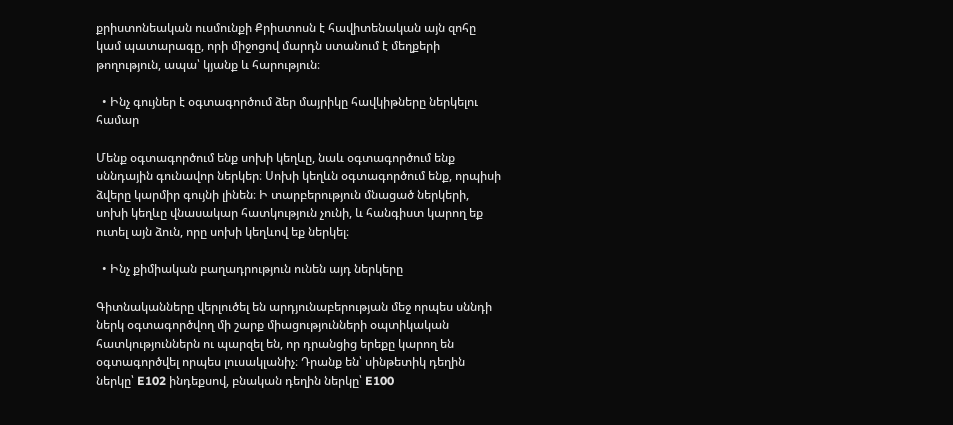քրիստոնեական ուսմունքի Քրիստոսն է հավիտենական այն զոհը կամ պատարագը, որի միջոցով մարդն ստանում է մեղքերի թողություն, ապա՝ կյանք և հարություն։

  • Ինչ գույներ է օգտագործում ձեր մայրիկը հավկիթները ներկելու համար

Մենք օգտագործում ենք սոխի կեղևը, նաև օգտագործում ենք սննդային գունավոր ներկեր։ Սոխի կեղևն օգտագործում ենք, որպիսի ձվերը կարմիր գույնի լինեն։ Ի տարբերություն մնացած ներկերի, սոխի կեղևը վնասակար հատկություն չունի, և հանգիստ կարող եք ուտել այն ձուն, որը սոխի կեղևով եք ներկել։

  • Ինչ քիմիական բաղադրություն ունեն այդ ներկերը

Գիտնականները վերլուծել են արդյունաբերության մեջ որպես սննդի ներկ օգտագործվող մի շարք միացությունների օպտիկական հատկություններն ու պարզել են, որ դրանցից երեքը կարող են օգտագործվել որպես լուսակլանիչ։ Դրանք են՝ սինթետիկ դեղին ներկը՝ E102 ինդեքսով, բնական դեղին ներկը՝ E100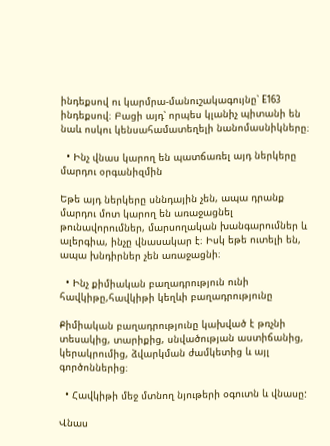ինդեքսով ու կարմրա-մանուշակագույնը՝ E163 ինդեքսով։ Բացի այդ՝ որպես կլանիչ պիտանի են նաև ոսկու կենսահամատեղելի նանոմասնիկները։

  • Ինչ վնաս կարող են պատճառել այդ ներկերը մարդու օրգանիզմին

Եթե այդ ներկերը սննդային չեն, ապա դրանք մարդու մոտ կարող են առաջացնել թունավորումներ, մարսողական խանգարումներ և ալերգիա, ինչը վնասակար է։ Իսկ եթե ուտելի են, ապա խնդիրներ չեն առաջացնի։

  • Ինչ քիմիական բաղադրություն ունի հավկիթը,հավկիթի կեղևի բաղադրությունը

Քիմիական բաղադրությունը կախված է թռչնի տեսակից, տարիքից, սնվածության աստիճանից, կերակրումից, ձվարկման ժամկետից և այլ գործոններից։

  • Հավկիթի մեջ մտնող նյութերի օգուտն և վնասը:

Վնաս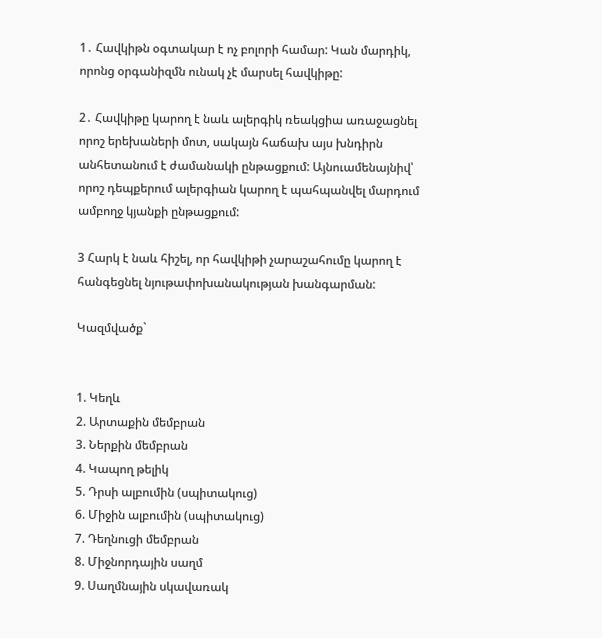1․ Հավկիթն օգտակար է ոչ բոլորի համար: Կան մարդիկ, որոնց օրգանիզմն ունակ չէ մարսել հավկիթը:

2․ Հավկիթը կարող է նաև ալերգիկ ռեակցիա առաջացնել որոշ երեխաների մոտ, սակայն հաճախ այս խնդիրն անհետանում է ժամանակի ընթացքում: Այնուամենայնիվ՝ որոշ դեպքերում ալերգիան կարող է պահպանվել մարդում ամբողջ կյանքի ընթացքում:

3 Հարկ է նաև հիշել, որ հավկիթի չարաշահումը կարող է հանգեցնել նյութափոխանակության խանգարման:

Կազմվածք`


1. Կեղև
2. Արտաքին մեմբրան
3. Ներքին մեմբրան
4. Կապող թելիկ
5. Դրսի ալբումին (սպիտակուց)
6. Միջին ալբումին (սպիտակուց)
7. Դեղնուցի մեմբրան
8. Միջնորդային սաղմ
9. Սաղմնային սկավառակ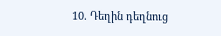10. Դեղին դեղնուց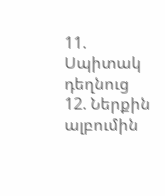11. Սպիտակ դեղնուց
12. Ներքին ալբումին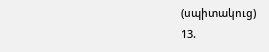(սպիտակուց)
13.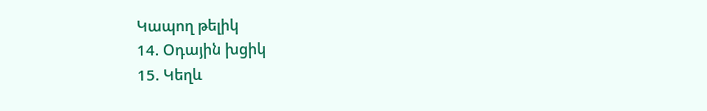Կապող թելիկ
14. Օդային խցիկ
15. Կեղև